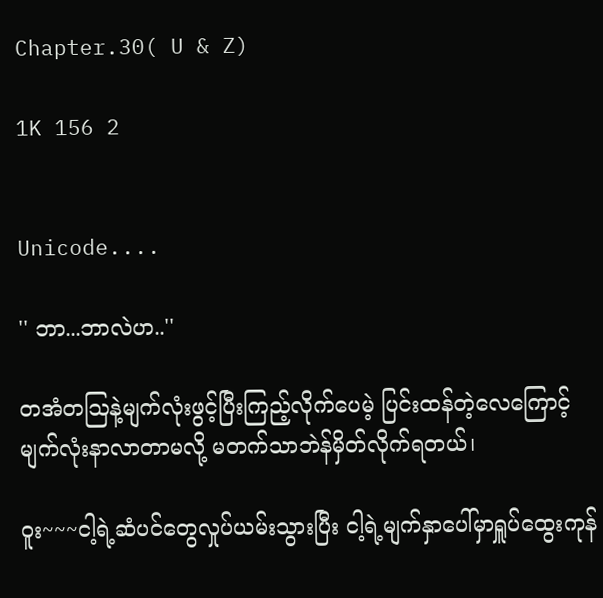Chapter.30( U & Z)

1K 156 2


Unicode....

'' ဘာ...ဘာလဲဟ..''

တအံတသြနဲ့မျက်လုံးဖွင့်ပြီးကြည့်လိုက်ပေမဲ့ ပြင်းထန်တဲ့လေကြောင့် မျက်လုံးနာလာတာမလို့ မတက်သာဘဲန်မှိတ်လိုက်ရတယ်၊

ဝူး~~~ငါ့ရဲ့ဆံပင်တွေလှုပ်ယမ်းသွားပြီး ငါ့ရဲ့မျက်နှာပေါ်မှာရှူပ်ထွေးကုန်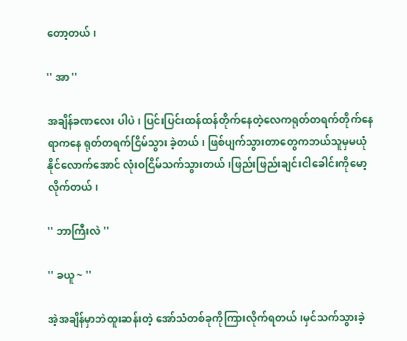တော့တယ်၊

'' အာ ''

အချိန်ခဏလေး ပါပဲ၊ ပြင်းပြင်းထန်ထန်တိုက်နေတဲ့လေကရုတ်တရက်တိုက်နေရာကနေ ရုတ်တရက်ငြိမ်သွား ခဲ့တယ်၊ ဖြစ်ပျက်သွားတာတွေကဘယ်သူမှမယုံနိုင်လောက်အောင် လုံးဝငြိမ်သက်သွားတယ်၊ဖြည်းဖြည်းချင်းငါခေါင်းကိုမော့လိုက်တယ်၊

'' ဘာကြီးလဲ ''

'' ခယူ ~ ''

အဲ့အချိန်မှာဘဲထူးဆန်းတဲ့ အော်သံတစ်ခုကိုကြားလိုက်ရတယ်၊မှင်သက်သွားခဲ့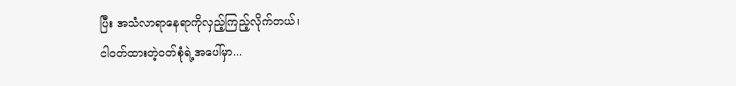ပြီး အသံလာရာနေရာကိုလှည့်ကြည့်လိုက်တယ်၊
ငါဝတ်ထားတဲ့ဝတ်စုံရဲ့အပေါ်မှာ...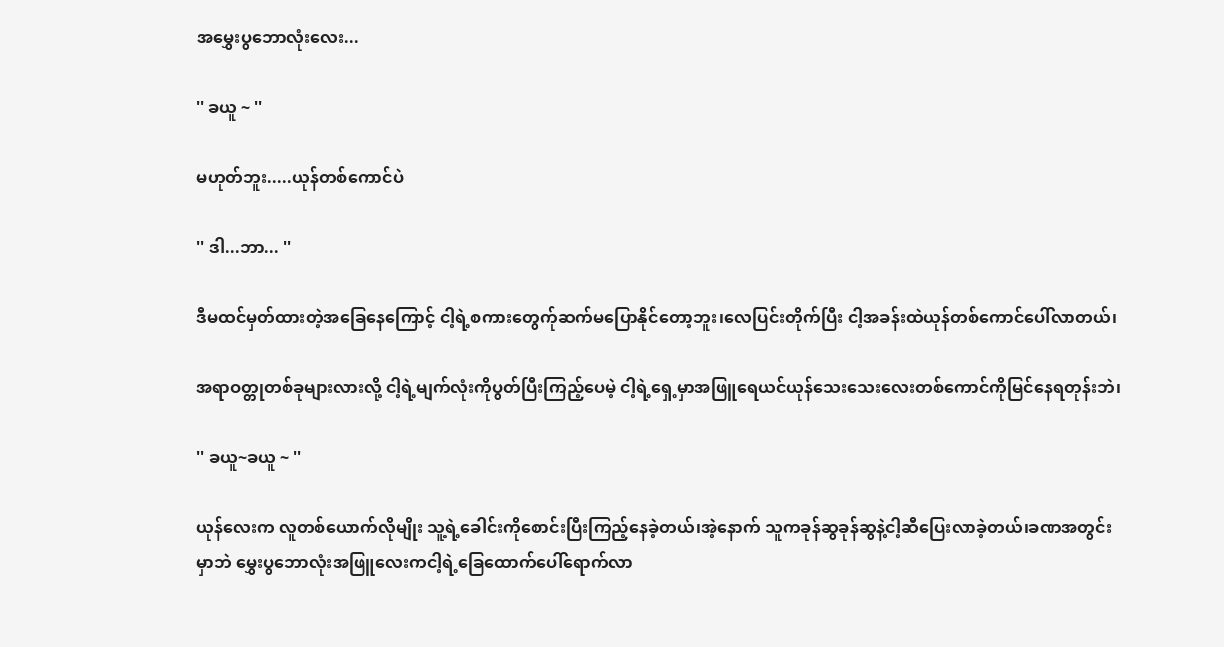အမွှေးပွဘောလုံးလေး...

'' ခယူ ~ ''

မဟုတ်ဘူး.....ယုန်တစ်ကောင်ပဲ

'' ဒါ...ဘာ... ''

ဒီမထင်မှတ်ထားတဲ့အခြေနေကြောင့် ငါ့ရဲ့စကားတွေက်ုဆက်မပြောနိုင်တော့ဘူး၊လေပြင်းတိုက်ပြီး ငါ့အခန်းထဲယုန်တစ်ကောင်ပေါ်လာတယ်၊

အရာဝတ္တုတစ်ခုများလားလို့ ငါ့ရဲ့မျက်လုံးကိုပွတ်ပြီးကြည့်ပေမဲ့ ငါ့ရဲ့ရှေ့မှာအဖြူရေယင်ယုန်သေးသေးလေးတစ်ကောင်ကိုမြင်နေရတုန်းဘဲ၊

'' ခယူ~ခယူ ~ ''

ယုန်လေးက လူတစ်ယောက်လိုမျိုး သူ့ရဲ့ခေါင်းကိုစောင်းပြီးကြည့်နေခဲ့တယ်၊အဲ့နောက် သူကခုန်ဆွခုန်ဆွနဲ့ငါ့ဆီပြေးလာခဲ့တယ်၊ခဏအတွင်းမှာဘဲ မွှေးပွဘောလုံးအဖြူလေးကငါ့ရဲ့ခြေထောက်ပေါ်ရောက်လာ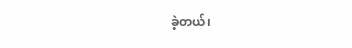ခဲ့တယ်၊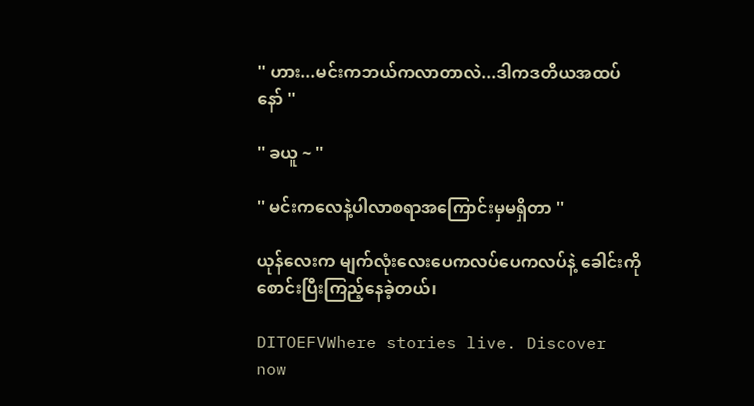'' ဟား...မင်းကဘယ်ကလာတာလဲ...ဒါကဒတိယအထပ်နော် ''

'' ခယူ ~ ''

'' မင်းကလေနဲ့ပါလာစရာအကြောင်းမှမရှိတာ ''

ယုန်လေးက မျက်လုံးလေးပေကလပ်ပေကလပ်နဲ့ ခေါင်းကိုစောင်းပြီးကြည့်နေခဲ့တယ်၊

DITOEFVWhere stories live. Discover now